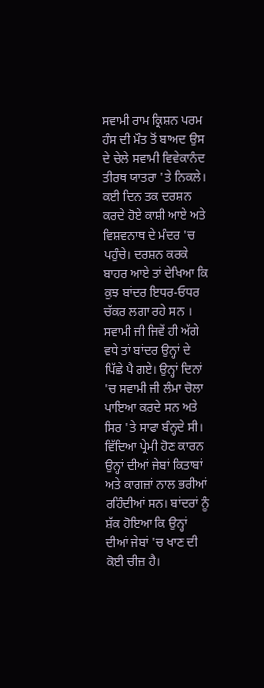ਸਵਾਮੀ ਰਾਮ ਕ੍ਰਿਸ਼ਨ ਪਰਮ ਹੰਸ ਦੀ ਮੌਤ ਤੋਂ ਬਾਅਦ ਉਸ ਦੇ ਚੇਲੇ ਸਵਾਮੀ ਵਿਵੇਕਾਨੰਦ ਤੀਰਥ ਯਾਤਰਾ 'ਤੇ ਨਿਕਲੇ। ਕਈ ਦਿਨ ਤਕ ਦਰਸ਼ਨ ਕਰਦੇ ਹੋਏ ਕਾਸ਼ੀ ਆਏ ਅਤੇ ਵਿਸ਼ਵਨਾਥ ਦੇ ਮੰਦਰ 'ਚ ਪਹੁੰਚੇ। ਦਰਸ਼ਨ ਕਰਕੇ ਬਾਹਰ ਆਏ ਤਾਂ ਦੇਖਿਆ ਕਿ ਕੁਝ ਬਾਂਦਰ ਇਧਰ-ਓਧਰ ਚੱਕਰ ਲਗਾ ਰਹੇ ਸਨ । ਸਵਾਮੀ ਜੀ ਜਿਵੇਂ ਹੀ ਅੱਗੇ ਵਧੇ ਤਾਂ ਬਾਂਦਰ ਉਨ੍ਹਾਂ ਦੇ ਪਿੱਛੇ ਪੈ ਗਏ। ਉਨ੍ਹਾਂ ਦਿਨਾਂ 'ਚ ਸਵਾਮੀ ਜੀ ਲੰਮਾ ਚੋਲਾ ਪਾਇਆ ਕਰਦੇ ਸਨ ਅਤੇ ਸਿਰ 'ਤੇ ਸਾਫਾ ਬੰਨ੍ਹਦੇ ਸੀ। ਵਿੱਦਿਆ ਪ੍ਰੇਮੀ ਹੋਣ ਕਾਰਨ ਉਨ੍ਹਾਂ ਦੀਆਂ ਜੇਬਾਂ ਕਿਤਾਬਾਂ ਅਤੇ ਕਾਗਜ਼ਾਂ ਨਾਲ ਭਰੀਆਂ ਰਹਿੰਦੀਆਂ ਸਨ। ਬਾਂਦਰਾਂ ਨੂੰ ਸ਼ੱਕ ਹੋਇਆ ਕਿ ਉਨ੍ਹਾਂ ਦੀਆਂ ਜੇਬਾਂ 'ਚ ਖਾਣ ਦੀ ਕੋਈ ਚੀਜ਼ ਹੈ।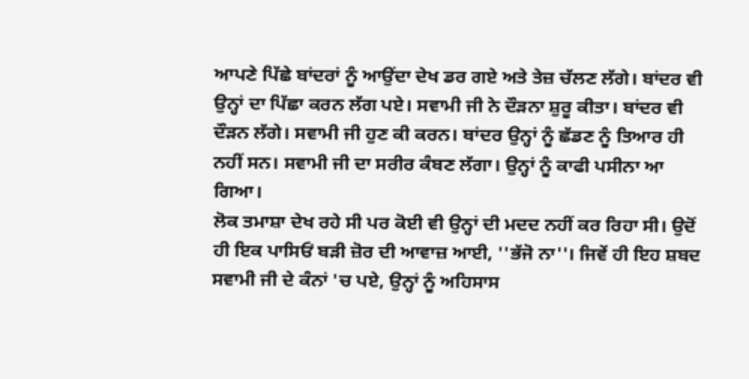ਆਪਣੇ ਪਿੱਛੇ ਬਾਂਦਰਾਂ ਨੂੰ ਆਉਂਦਾ ਦੇਖ ਡਰ ਗਏ ਅਤੇ ਤੇਜ਼ ਚੱਲਣ ਲੱਗੇ। ਬਾਂਦਰ ਵੀ ਉਨ੍ਹਾਂ ਦਾ ਪਿੱਛਾ ਕਰਨ ਲੱਗ ਪਏ। ਸਵਾਮੀ ਜੀ ਨੇ ਦੌੜਨਾ ਸ਼ੁਰੂ ਕੀਤਾ। ਬਾਂਦਰ ਵੀ ਦੌੜਨ ਲੱਗੇ। ਸਵਾਮੀ ਜੀ ਹੁਣ ਕੀ ਕਰਨ। ਬਾਂਦਰ ਉਨ੍ਹਾਂ ਨੂੰ ਛੱਡਣ ਨੂੰ ਤਿਆਰ ਹੀ ਨਹੀਂ ਸਨ। ਸਵਾਮੀ ਜੀ ਦਾ ਸਰੀਰ ਕੰਬਣ ਲੱਗਾ। ਉਨ੍ਹਾਂ ਨੂੰ ਕਾਫੀ ਪਸੀਨਾ ਆ ਗਿਆ।
ਲੋਕ ਤਮਾਸ਼ਾ ਦੇਖ ਰਹੇ ਸੀ ਪਰ ਕੋਈ ਵੀ ਉਨ੍ਹਾਂ ਦੀ ਮਦਦ ਨਹੀਂ ਕਰ ਰਿਹਾ ਸੀ। ਉਦੋਂ ਹੀ ਇਕ ਪਾਸਿਓਂ ਬੜੀ ਜ਼ੋਰ ਦੀ ਆਵਾਜ਼ ਆਈ, ''ਭੱਜੋ ਨਾ''। ਜਿਵੇਂ ਹੀ ਇਹ ਸ਼ਬਦ ਸਵਾਮੀ ਜੀ ਦੇ ਕੰਨਾਂ 'ਚ ਪਏ, ਉਨ੍ਹਾਂ ਨੂੰ ਅਹਿਸਾਸ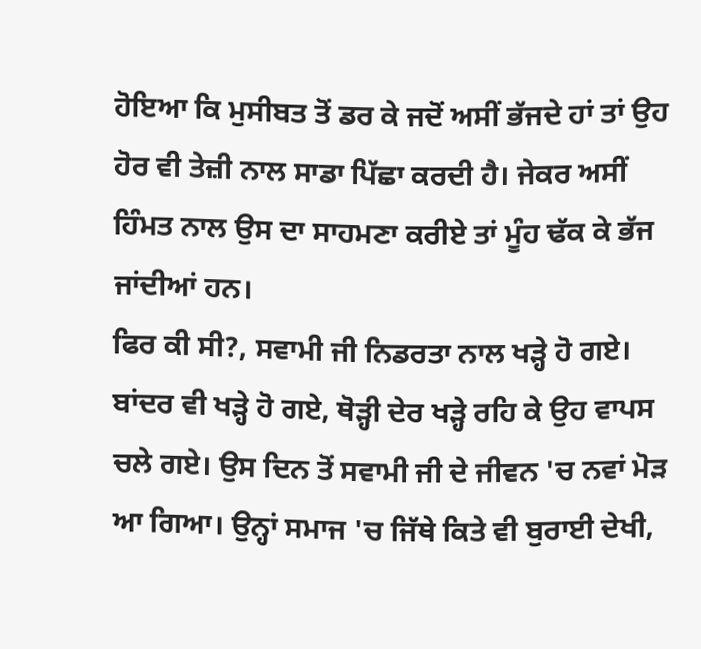ਹੋਇਆ ਕਿ ਮੁਸੀਬਤ ਤੋਂ ਡਰ ਕੇ ਜਦੋਂ ਅਸੀਂ ਭੱਜਦੇ ਹਾਂ ਤਾਂ ਉਹ ਹੋਰ ਵੀ ਤੇਜ਼ੀ ਨਾਲ ਸਾਡਾ ਪਿੱਛਾ ਕਰਦੀ ਹੈ। ਜੇਕਰ ਅਸੀਂ ਹਿੰਮਤ ਨਾਲ ਉਸ ਦਾ ਸਾਹਮਣਾ ਕਰੀਏ ਤਾਂ ਮੂੰਹ ਢੱਕ ਕੇ ਭੱਜ ਜਾਂਦੀਆਂ ਹਨ।
ਫਿਰ ਕੀ ਸੀ?, ਸਵਾਮੀ ਜੀ ਨਿਡਰਤਾ ਨਾਲ ਖੜ੍ਹੇ ਹੋ ਗਏ। ਬਾਂਦਰ ਵੀ ਖੜ੍ਹੇ ਹੋ ਗਏ, ਥੋੜ੍ਹੀ ਦੇਰ ਖੜ੍ਹੇ ਰਹਿ ਕੇ ਉਹ ਵਾਪਸ ਚਲੇ ਗਏ। ਉਸ ਦਿਨ ਤੋਂ ਸਵਾਮੀ ਜੀ ਦੇ ਜੀਵਨ 'ਚ ਨਵਾਂ ਮੋੜ ਆ ਗਿਆ। ਉਨ੍ਹਾਂ ਸਮਾਜ 'ਚ ਜਿੱਥੇ ਕਿਤੇ ਵੀ ਬੁਰਾਈ ਦੇਖੀ,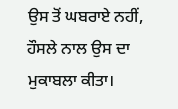ਉਸ ਤੋਂ ਘਬਰਾਏ ਨਹੀਂ, ਹੌਸਲੇ ਨਾਲ ਉਸ ਦਾ ਮੁਕਾਬਲਾ ਕੀਤਾ।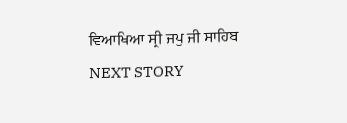ਵਿਆਖਿਆ ਸ੍ਰੀ ਜਪੁ ਜੀ ਸਾਹਿਬ
NEXT STORY